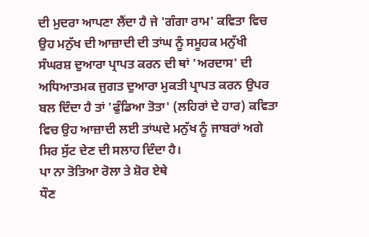ਦੀ ਮੁਦਰਾ ਆਪਣਾ ਲੈਂਦਾ ਹੈ ਜੇ 'ਗੰਗਾ ਰਾਮ' ਕਵਿਤਾ ਵਿਚ ਉਹ ਮਨੁੱਖ ਦੀ ਆਜ਼ਾਦੀ ਦੀ ਤਾਂਘ ਨੂੰ ਸਮੂਹਕ ਮਨੁੱਖੀ ਸੰਘਰਸ਼ ਦੁਆਰਾ ਪ੍ਰਾਪਤ ਕਰਨ ਦੀ ਥਾਂ 'ਅਰਦਾਸ' ਦੀ ਅਧਿਆਤਮਕ ਜੁਗਤ ਦੁਆਰਾ ਮੁਕਤੀ ਪ੍ਰਾਪਤ ਕਰਨ ਉਪਰ ਬਲ ਦਿੰਦਾ ਹੈ ਤਾਂ 'ਫੁੰਡਿਆ ਤੋਤਾ' (ਲਹਿਰਾਂ ਦੇ ਹਾਰ) ਕਵਿਤਾ ਵਿਚ ਉਹ ਆਜ਼ਾਦੀ ਲਈ ਤਾਂਘਦੇ ਮਨੁੱਖ ਨੂੰ ਜਾਬਰਾਂ ਅਗੇ ਸਿਰ ਸੁੱਟ ਦੇਣ ਦੀ ਸਲਾਹ ਦਿੰਦਾ ਹੈ।
ਪਾ ਨਾ ਤੋਤਿਆ ਰੋਲਾ ਤੇ ਸ਼ੋਰ ਏਥੇ
ਧੌਣ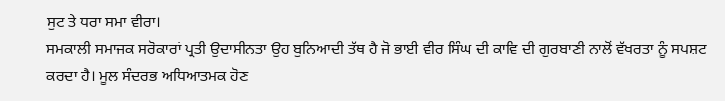ਸੁਟ ਤੇ ਧਰਾ ਸਮਾ ਵੀਰਾ।
ਸਮਕਾਲੀ ਸਮਾਜਕ ਸਰੋਕਾਰਾਂ ਪ੍ਰਤੀ ਉਦਾਸੀਨਤਾ ਉਹ ਬੁਨਿਆਦੀ ਤੱਥ ਹੈ ਜੋ ਭਾਈ ਵੀਰ ਸਿੰਘ ਦੀ ਕਾਵਿ ਦੀ ਗੁਰਬਾਣੀ ਨਾਲੋਂ ਵੱਖਰਤਾ ਨੂੰ ਸਪਸ਼ਟ ਕਰਦਾ ਹੈ। ਮੂਲ ਸੰਦਰਭ ਅਧਿਆਤਮਕ ਹੋਣ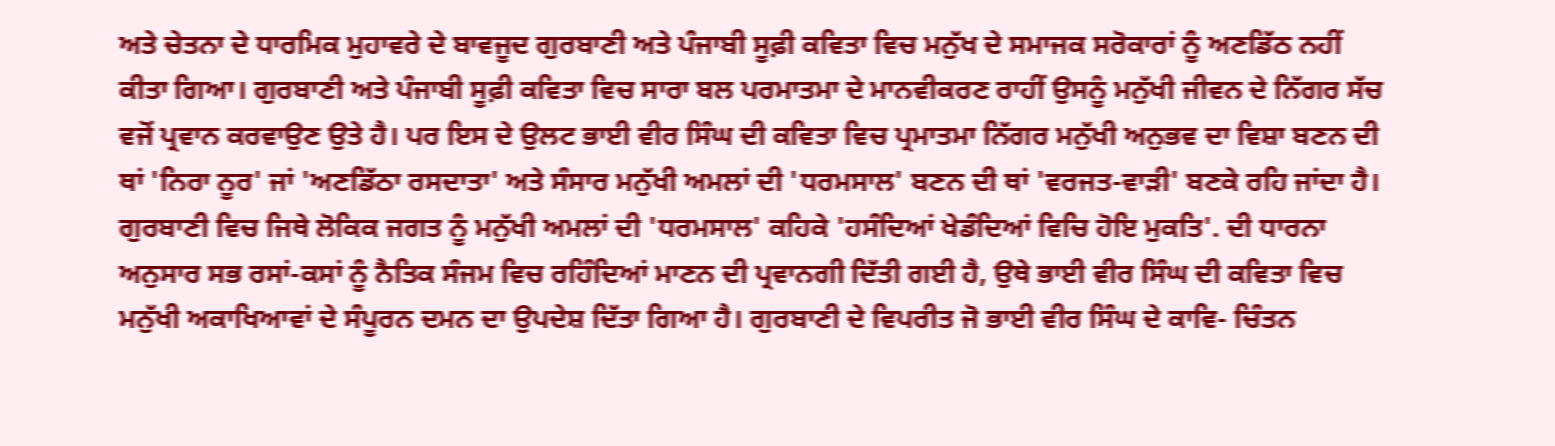ਅਤੇ ਚੇਤਨਾ ਦੇ ਧਾਰਮਿਕ ਮੁਹਾਵਰੇ ਦੇ ਬਾਵਜੂਦ ਗੁਰਬਾਣੀ ਅਤੇ ਪੰਜਾਬੀ ਸੂਫ਼ੀ ਕਵਿਤਾ ਵਿਚ ਮਨੁੱਖ ਦੇ ਸਮਾਜਕ ਸਰੋਕਾਰਾਂ ਨੂੰ ਅਣਡਿੱਠ ਨਹੀਂ ਕੀਤਾ ਗਿਆ। ਗੁਰਬਾਣੀ ਅਤੇ ਪੰਜਾਬੀ ਸੂਫ਼ੀ ਕਵਿਤਾ ਵਿਚ ਸਾਰਾ ਬਲ ਪਰਮਾਤਮਾ ਦੇ ਮਾਨਵੀਕਰਣ ਰਾਹੀਂ ਉਸਨੂੰ ਮਨੁੱਖੀ ਜੀਵਨ ਦੇ ਨਿੱਗਰ ਸੱਚ ਵਜੋਂ ਪ੍ਰਵਾਨ ਕਰਵਾਉਣ ਉਤੇ ਹੈ। ਪਰ ਇਸ ਦੇ ਉਲਟ ਭਾਈ ਵੀਰ ਸਿੰਘ ਦੀ ਕਵਿਤਾ ਵਿਚ ਪ੍ਰਮਾਤਮਾ ਨਿੱਗਰ ਮਨੁੱਖੀ ਅਨੁਭਵ ਦਾ ਵਿਸ਼ਾ ਬਣਨ ਦੀ ਥਾਂ 'ਨਿਰਾ ਨੂਰ' ਜਾਂ 'ਅਣਡਿੱਠਾ ਰਸਦਾਤਾ' ਅਤੇ ਸੰਸਾਰ ਮਨੁੱਖੀ ਅਮਲਾਂ ਦੀ 'ਧਰਮਸਾਲ' ਬਣਨ ਦੀ ਥਾਂ 'ਵਰਜਤ-ਵਾੜੀ' ਬਣਕੇ ਰਹਿ ਜਾਂਦਾ ਹੈ। ਗੁਰਬਾਣੀ ਵਿਚ ਜਿਥੇ ਲੋਕਿਕ ਜਗਤ ਨੂੰ ਮਨੁੱਖੀ ਅਮਲਾਂ ਦੀ 'ਧਰਮਸਾਲ' ਕਹਿਕੇ 'ਹਸੰਦਿਆਂ ਖੇਡੰਦਿਆਂ ਵਿਚਿ ਹੋਇ ਮੁਕਤਿ'. ਦੀ ਧਾਰਨਾ ਅਨੁਸਾਰ ਸਭ ਰਸਾਂ-ਕਸਾਂ ਨੂੰ ਨੈਤਿਕ ਸੰਜਮ ਵਿਚ ਰਹਿੰਦਿਆਂ ਮਾਣਨ ਦੀ ਪ੍ਰਵਾਨਗੀ ਦਿੱਤੀ ਗਈ ਹੈ, ਉਥੇ ਭਾਈ ਵੀਰ ਸਿੰਘ ਦੀ ਕਵਿਤਾ ਵਿਚ ਮਨੁੱਖੀ ਅਕਾਖਿਆਵਾਂ ਦੇ ਸੰਪੂਰਨ ਦਮਨ ਦਾ ਉਪਦੇਸ਼ ਦਿੱਤਾ ਗਿਆ ਹੈ। ਗੁਰਬਾਣੀ ਦੇ ਵਿਪਰੀਤ ਜੋ ਭਾਈ ਵੀਰ ਸਿੰਘ ਦੇ ਕਾਵਿ- ਚਿੰਤਨ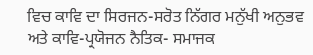ਵਿਚ ਕਾਵਿ ਦਾ ਸਿਰਜਨ-ਸਰੋਤ ਨਿੱਗਰ ਮਨੁੱਖੀ ਅਨੁਭਵ ਅਤੇ ਕਾਵਿ-ਪ੍ਰਯੋਜਨ ਨੈਤਿਕ- ਸਮਾਜਕ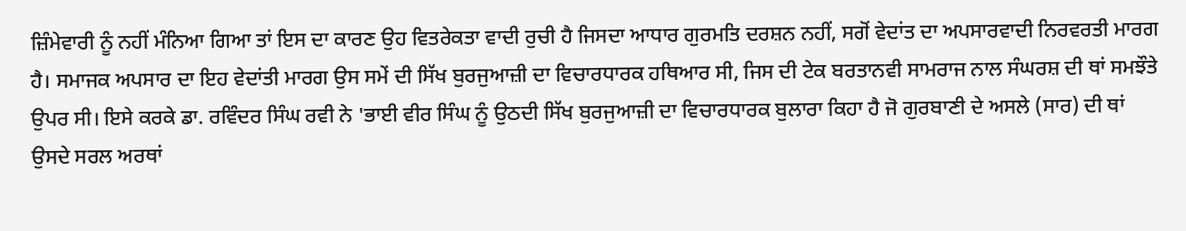ਜ਼ਿੰਮੇਵਾਰੀ ਨੂੰ ਨਹੀਂ ਮੰਨਿਆ ਗਿਆ ਤਾਂ ਇਸ ਦਾ ਕਾਰਣ ਉਹ ਵਿਤਰੇਕਤਾ ਵਾਦੀ ਰੁਚੀ ਹੈ ਜਿਸਦਾ ਆਧਾਰ ਗੁਰਮਤਿ ਦਰਸ਼ਨ ਨਹੀਂ, ਸਗੋਂ ਵੇਦਾਂਤ ਦਾ ਅਪਸਾਰਵਾਦੀ ਨਿਰਵਰਤੀ ਮਾਰਗ ਹੈ। ਸਮਾਜਕ ਅਪਸਾਰ ਦਾ ਇਹ ਵੇਦਾਂਤੀ ਮਾਰਗ ਉਸ ਸਮੇਂ ਦੀ ਸਿੱਖ ਬੁਰਜੁਆਜ਼ੀ ਦਾ ਵਿਚਾਰਧਾਰਕ ਹਥਿਆਰ ਸੀ, ਜਿਸ ਦੀ ਟੇਕ ਬਰਤਾਨਵੀ ਸਾਮਰਾਜ ਨਾਲ ਸੰਘਰਸ਼ ਦੀ ਥਾਂ ਸਮਝੌਤੇ ਉਪਰ ਸੀ। ਇਸੇ ਕਰਕੇ ਡਾ. ਰਵਿੰਦਰ ਸਿੰਘ ਰਵੀ ਨੇ 'ਭਾਈ ਵੀਰ ਸਿੰਘ ਨੂੰ ਉਠਦੀ ਸਿੱਖ ਬੁਰਜੁਆਜ਼ੀ ਦਾ ਵਿਚਾਰਧਾਰਕ ਬੁਲਾਰਾ ਕਿਹਾ ਹੈ ਜੋ ਗੁਰਬਾਣੀ ਦੇ ਅਸਲੇ (ਸਾਰ) ਦੀ ਥਾਂ ਉਸਦੇ ਸਰਲ ਅਰਥਾਂ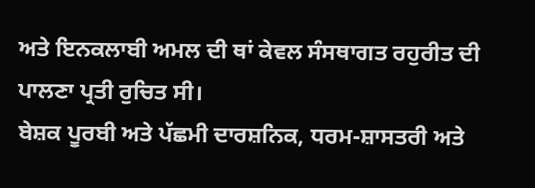ਅਤੇ ਇਨਕਲਾਬੀ ਅਮਲ ਦੀ ਥਾਂ ਕੇਵਲ ਸੰਸਥਾਗਤ ਰਹੁਰੀਤ ਦੀ ਪਾਲਣਾ ਪ੍ਰਤੀ ਰੁਚਿਤ ਸੀ।
ਬੇਸ਼ਕ ਪੂਰਬੀ ਅਤੇ ਪੱਛਮੀ ਦਾਰਸ਼ਨਿਕ, ਧਰਮ-ਸ਼ਾਸਤਰੀ ਅਤੇ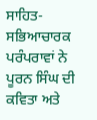ਸਾਹਿਤ-ਸਭਿਆਚਾਰਕ ਪਰੰਪਰਾਵਾਂ ਨੇ ਪੂਰਨ ਸਿੰਘ ਦੀ ਕਵਿਤਾ ਅਤੇ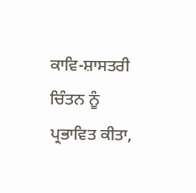ਕਾਵਿ-ਸ਼ਾਸਤਰੀ ਚਿੰਤਨ ਨੂੰ ਪ੍ਰਭਾਵਿਤ ਕੀਤਾ,